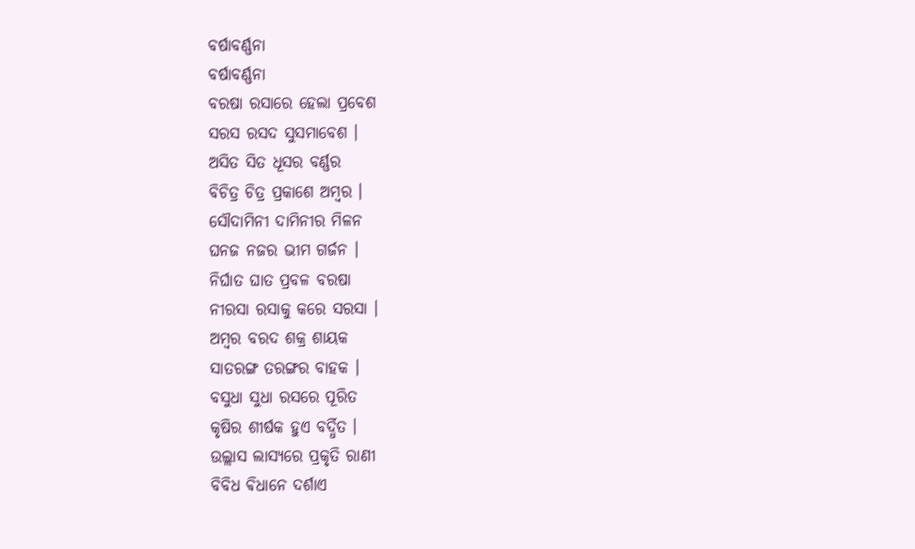ବର୍ଷାବର୍ଣ୍ଣନା
ବର୍ଷାବର୍ଣ୍ଣନା
ବରଷା ରସାରେ ହେଲା ପ୍ରବେଶ
ସରସ ରସଦ ସୁସମାବେଶ ।
ଅସିତ ସିତ ଧୂସର ବର୍ଣ୍ଣର
ବିଚିତ୍ର ଚିତ୍ର ପ୍ରକାଶେ ଅମ୍ବର ।
ସୌଦାମିନୀ ଦାମିନୀର ମିଳନ
ଘନଜ ନଜର ଭୀମ ଗର୍ଜନ ।
ନିର୍ଘାତ ଘାତ ପ୍ରବଳ ବରଷା
ନୀରସା ରସାକୁ କରେ ସରସା ।
ଅମ୍ବର ବରଦ ଶକ୍ର ଶାୟକ
ସାତରଙ୍ଗ ତରଙ୍ଗର ବାହକ ।
ବସୁଧା ସୁଧା ରସରେ ପୂରିତ
କୃଷିର ଶୀର୍ଷକ ହୁଏ ବର୍ଦ୍ଧିତ ।
ଉଲ୍ଲାସ ଲାସ୍ୟରେ ପ୍ରକୃତି ରାଣୀ
ବିବିଧ ଵିଧାନେ ଦର୍ଶାଏ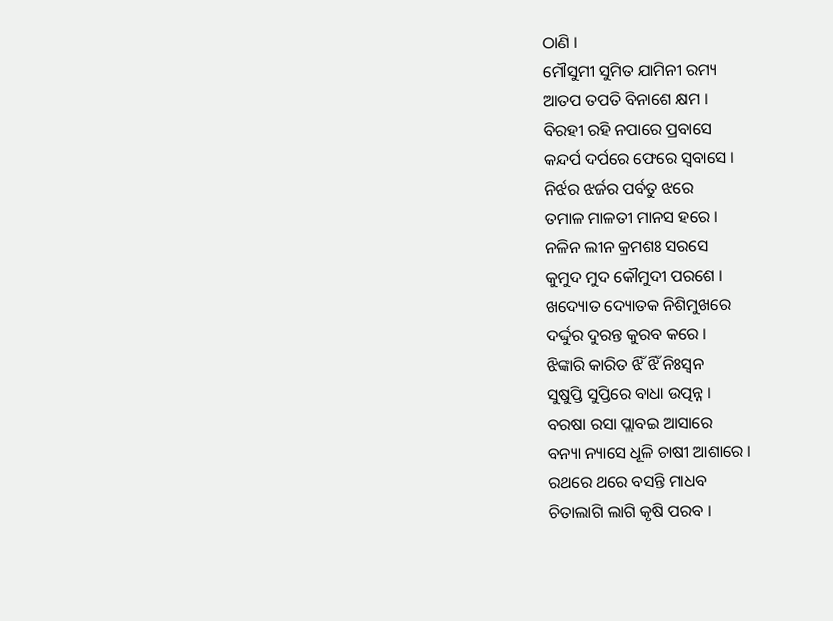ଠାଣି ।
ମୌସୁମୀ ସୁମିତ ଯାମିନୀ ରମ୍ୟ
ଆତପ ତପତି ବିନାଶେ କ୍ଷମ ।
ବିରହୀ ରହି ନପାରେ ପ୍ରବାସେ
କନ୍ଦର୍ପ ଦର୍ପରେ ଫେରେ ସ୍ୱବାସେ ।
ନିର୍ଝର ଝର୍ଜର ପର୍ବତୁ ଝରେ
ତମାଳ ମାଳତୀ ମାନସ ହରେ ।
ନଳିନ ଲୀନ କ୍ରମଶଃ ସରସେ
କୁମୁଦ ମୁଦ କୌମୁଦୀ ପରଶେ ।
ଖଦ୍ୟୋତ ଦ୍ୟୋତକ ନିଶିମୁଖରେ
ଦର୍ଦ୍ଦୁର ଦୁରନ୍ତ କୁରବ କରେ ।
ଝିଙ୍କାରି କାରିତ ଝିଁ ଝିଁ ନିଃସ୍ୱନ
ସୁଷୁପ୍ତି ସୁପ୍ତିରେ ବାଧା ଉତ୍ପନ୍ନ ।
ବରଷା ରସା ପ୍ଲାବଇ ଆସାରେ
ବନ୍ୟା ନ୍ୟାସେ ଧୂଳି ଚାଷୀ ଆଶାରେ ।
ରଥରେ ଥରେ ବସନ୍ତି ମାଧବ
ଚିତାଲାଗି ଲାଗି କୃଷି ପରବ ।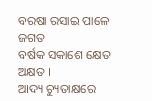ବରଷା ରସାଇ ପାଳେ ଜଗତ
ବର୍ଷକ ସକାଶେ କ୍ଷେତ ଅକ୍ଷତ ।
ଆଦ୍ୟ ଚ୍ୟୁତାକ୍ଷରେ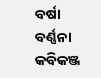ବର୍ଷା ବର୍ଣ୍ଣନା
କବିକଞ୍ଜ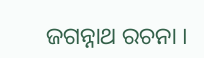ଜଗନ୍ନାଥ ରଚନା ।